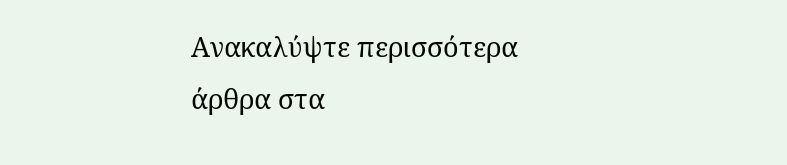Ανακαλύψτε περισσότερα άρθρα στα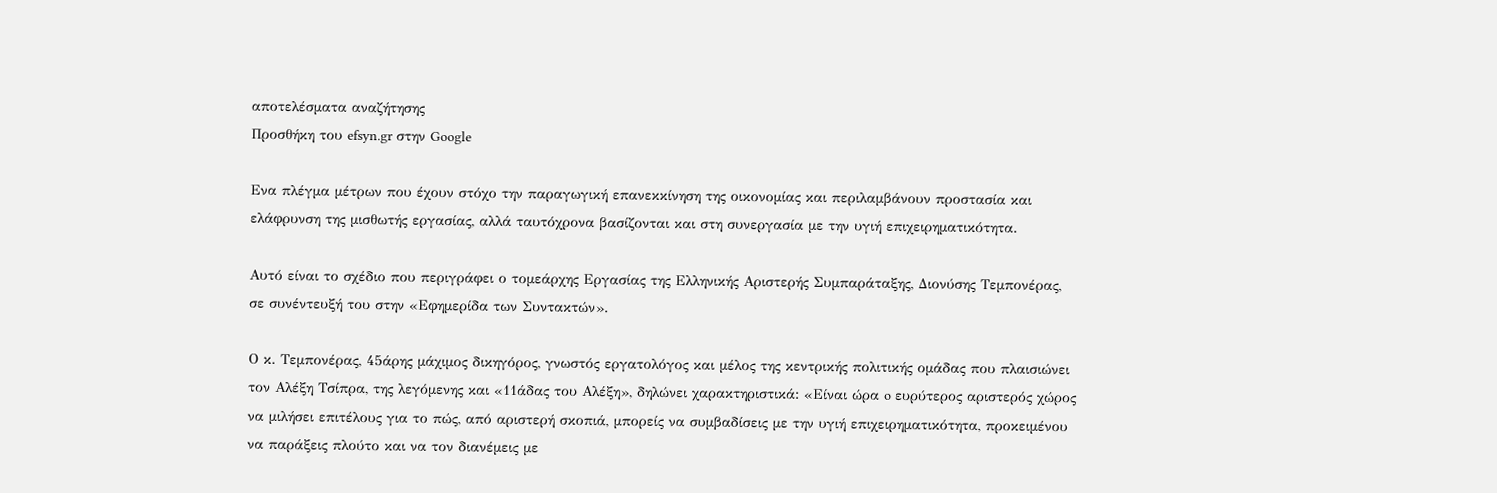αποτελέσματα αναζήτησης
Προσθήκη του efsyn.gr στην Google

Ενα πλέγμα μέτρων που έχουν στόχο την παραγωγική επανεκκίνηση της οικονομίας και περιλαμβάνουν προστασία και ελάφρυνση της μισθωτής εργασίας, αλλά ταυτόχρονα βασίζονται και στη συνεργασία με την υγιή επιχειρηματικότητα.

Αυτό είναι το σχέδιο που περιγράφει ο τομεάρχης Εργασίας της Ελληνικής Αριστερής Συμπαράταξης, Διονύσης Τεμπονέρας, σε συνέντευξή του στην «Εφημερίδα των Συντακτών».

Ο κ. Τεμπονέρας, 45άρης μάχιμος δικηγόρος, γνωστός εργατολόγος και μέλος της κεντρικής πολιτικής ομάδας που πλαισιώνει τον Αλέξη Τσίπρα, της λεγόμενης και «11άδας του Αλέξη», δηλώνει χαρακτηριστικά: «Είναι ώρα o ευρύτερος αριστερός χώρος να μιλήσει επιτέλους για το πώς, από αριστερή σκοπιά, μπορείς να συμβαδίσεις με την υγιή επιχειρηματικότητα, προκειμένου να παράξεις πλούτο και να τον διανέμεις με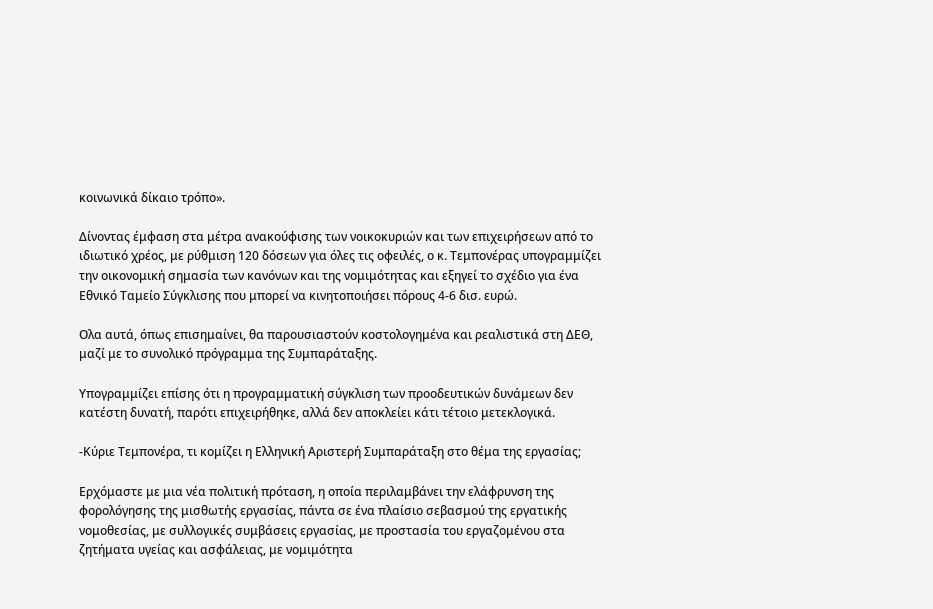κοινωνικά δίκαιο τρόπο».

Δίνοντας έμφαση στα μέτρα ανακούφισης των νοικοκυριών και των επιχειρήσεων από το ιδιωτικό χρέος, με ρύθμιση 120 δόσεων για όλες τις οφειλές, ο κ. Τεμπονέρας υπογραμμίζει την οικονομική σημασία των κανόνων και της νομιμότητας και εξηγεί το σχέδιο για ένα Εθνικό Ταμείο Σύγκλισης που μπορεί να κινητοποιήσει πόρους 4-6 δισ. ευρώ.

Ολα αυτά, όπως επισημαίνει, θα παρουσιαστούν κοστολογημένα και ρεαλιστικά στη ΔΕΘ, μαζί με το συνολικό πρόγραμμα της Συμπαράταξης.

Υπογραμμίζει επίσης ότι η προγραμματική σύγκλιση των προοδευτικών δυνάμεων δεν κατέστη δυνατή, παρότι επιχειρήθηκε, αλλά δεν αποκλείει κάτι τέτοιο μετεκλογικά.

-Κύριε Τεμπονέρα, τι κομίζει η Ελληνική Αριστερή Συμπαράταξη στο θέμα της εργασίας;

Ερχόμαστε με μια νέα πολιτική πρόταση, η οποία περιλαμβάνει την ελάφρυνση της φορολόγησης της μισθωτής εργασίας, πάντα σε ένα πλαίσιο σεβασμού της εργατικής νομοθεσίας, με συλλογικές συμβάσεις εργασίας, με προστασία του εργαζομένου στα ζητήματα υγείας και ασφάλειας, με νομιμότητα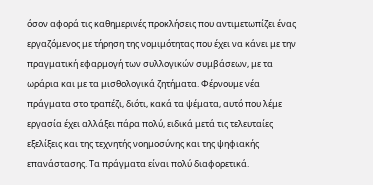όσον αφορά τις καθημερινές προκλήσεις που αντιμετωπίζει ένας εργαζόμενος με τήρηση της νομιμότητας που έχει να κάνει με την πραγματική εφαρμογή των συλλογικών συμβάσεων, με τα ωράρια και με τα μισθολογικά ζητήματα. Φέρνουμε νέα πράγματα στο τραπέζι, διότι, κακά τα ψέματα, αυτό που λέμε εργασία έχει αλλάξει πάρα πολύ, ειδικά μετά τις τελευταίες εξελίξεις και της τεχνητής νοημοσύνης και της ψηφιακής επανάστασης. Τα πράγματα είναι πολύ διαφορετικά.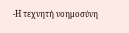-Η τεχνητή νοημοσύνη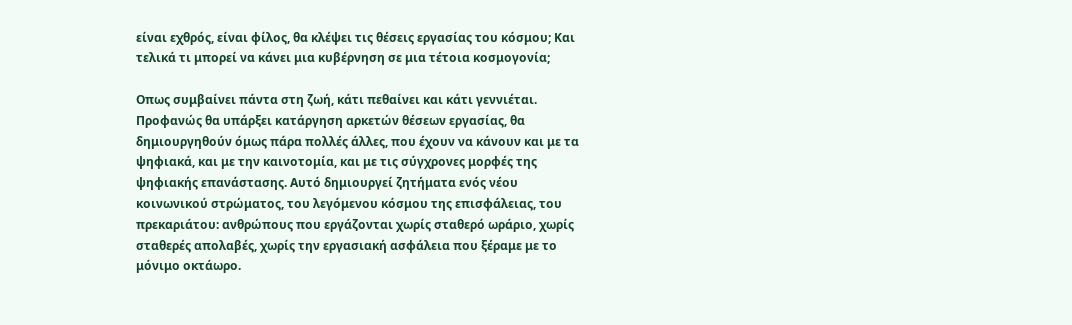είναι εχθρός, είναι φίλος, θα κλέψει τις θέσεις εργασίας του κόσμου; Και τελικά τι μπορεί να κάνει μια κυβέρνηση σε μια τέτοια κοσμογονία;

Οπως συμβαίνει πάντα στη ζωή, κάτι πεθαίνει και κάτι γεννιέται. Προφανώς θα υπάρξει κατάργηση αρκετών θέσεων εργασίας, θα δημιουργηθούν όμως πάρα πολλές άλλες, που έχουν να κάνουν και με τα ψηφιακά, και με την καινοτομία, και με τις σύγχρονες μορφές της ψηφιακής επανάστασης. Αυτό δημιουργεί ζητήματα ενός νέου κοινωνικού στρώματος, του λεγόμενου κόσμου της επισφάλειας, του πρεκαριάτου: ανθρώπους που εργάζονται χωρίς σταθερό ωράριο, χωρίς σταθερές απολαβές, χωρίς την εργασιακή ασφάλεια που ξέραμε με το μόνιμο οκτάωρο.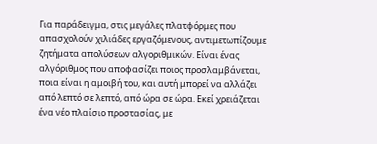Για παράδειγμα, στις μεγάλες πλατφόρμες που απασχολούν χιλιάδες εργαζόμενους, αντιμετωπίζουμε ζητήματα απολύσεων αλγοριθμικών. Είναι ένας αλγόριθμος που αποφασίζει ποιος προσλαμβάνεται, ποια είναι η αμοιβή του, και αυτή μπορεί να αλλάζει από λεπτό σε λεπτό, από ώρα σε ώρα. Εκεί χρειάζεται ένα νέο πλαίσιο προστασίας, με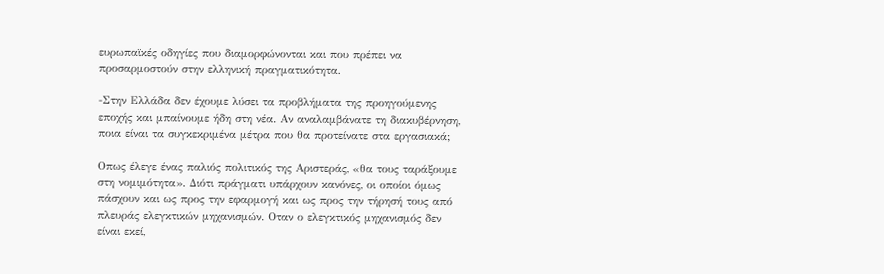ευρωπαϊκές οδηγίες που διαμορφώνονται και που πρέπει να προσαρμοστούν στην ελληνική πραγματικότητα.

-Στην Ελλάδα δεν έχουμε λύσει τα προβλήματα της προηγούμενης εποχής και μπαίνουμε ήδη στη νέα. Αν αναλαμβάνατε τη διακυβέρνηση, ποια είναι τα συγκεκριμένα μέτρα που θα προτείνατε στα εργασιακά;

Οπως έλεγε ένας παλιός πολιτικός της Αριστεράς, «θα τους ταράξουμε στη νομιμότητα». Διότι πράγματι υπάρχουν κανόνες, οι οποίοι όμως πάσχουν και ως προς την εφαρμογή και ως προς την τήρησή τους από πλευράς ελεγκτικών μηχανισμών. Οταν ο ελεγκτικός μηχανισμός δεν είναι εκεί,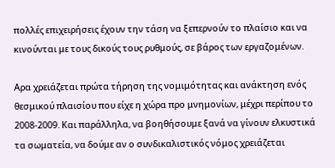πολλές επιχειρήσεις έχουν την τάση να ξεπερνούν το πλαίσιο και να κινούνται με τους δικούς τους ρυθμούς, σε βάρος των εργαζομένων.

Αρα χρειάζεται πρώτα τήρηση της νομιμότητας και ανάκτηση ενός θεσμικού πλαισίου που είχε η χώρα προ μνημονίων, μέχρι περίπου το 2008-2009. Και παράλληλα, να βοηθήσουμε ξανά να γίνουν ελκυστικά τα σωματεία, να δούμε αν ο συνδικαλιστικός νόμος χρειάζεται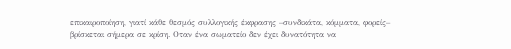επικαιροποίηση, γιατί κάθε θεσμός συλλογικής έκφρασης –συνδικάτα, κόμματα, φορείς– βρίσκεται σήμερα σε κρίση. Οταν ένα σωματείο δεν έχει δυνατότητα να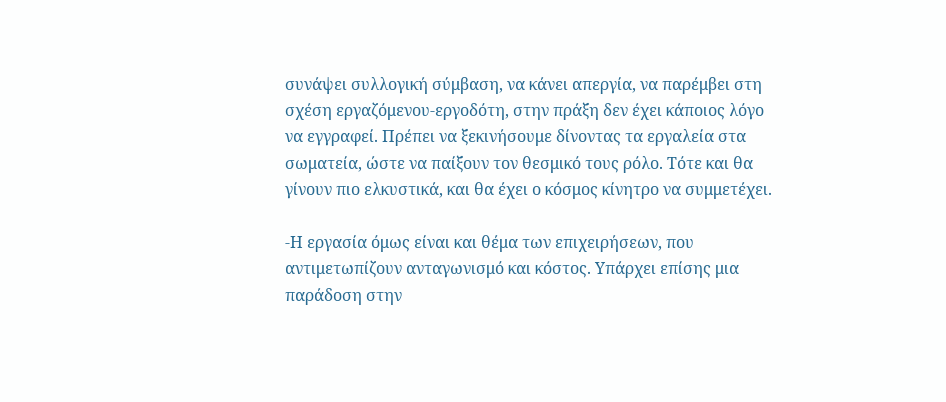συνάψει συλλογική σύμβαση, να κάνει απεργία, να παρέμβει στη σχέση εργαζόμενου-εργοδότη, στην πράξη δεν έχει κάποιος λόγο να εγγραφεί. Πρέπει να ξεκινήσουμε δίνοντας τα εργαλεία στα σωματεία, ώστε να παίξουν τον θεσμικό τους ρόλο. Τότε και θα γίνουν πιο ελκυστικά, και θα έχει ο κόσμος κίνητρο να συμμετέχει.

-Η εργασία όμως είναι και θέμα των επιχειρήσεων, που αντιμετωπίζουν ανταγωνισμό και κόστος. Υπάρχει επίσης μια παράδοση στην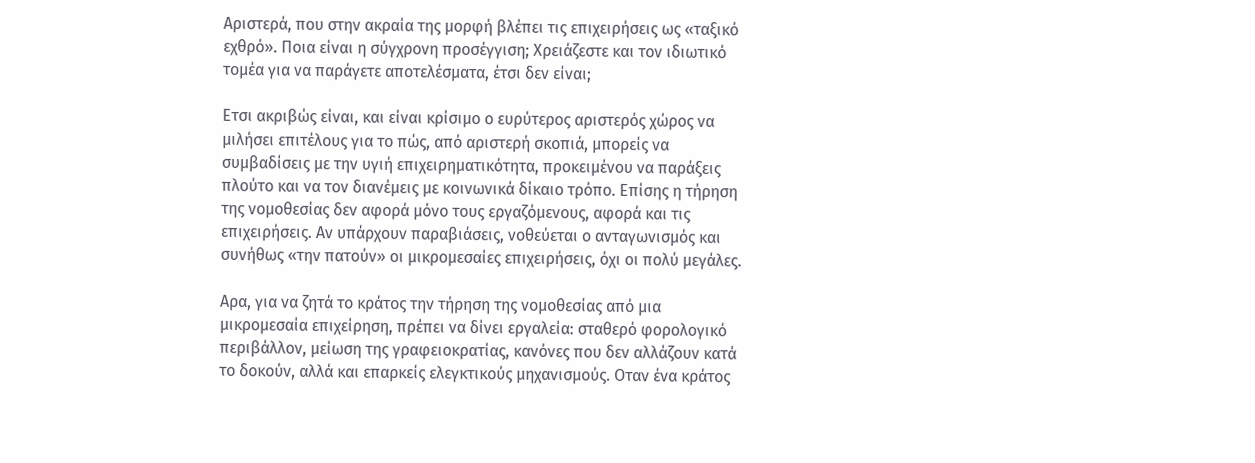Αριστερά, που στην ακραία της μορφή βλέπει τις επιχειρήσεις ως «ταξικό εχθρό». Ποια είναι η σύγχρονη προσέγγιση; Χρειάζεστε και τον ιδιωτικό τομέα για να παράγετε αποτελέσματα, έτσι δεν είναι;

Ετσι ακριβώς είναι, και είναι κρίσιμο ο ευρύτερος αριστερός χώρος να μιλήσει επιτέλους για το πώς, από αριστερή σκοπιά, μπορείς να συμβαδίσεις με την υγιή επιχειρηματικότητα, προκειμένου να παράξεις πλούτο και να τον διανέμεις με κοινωνικά δίκαιο τρόπο. Επίσης η τήρηση της νομοθεσίας δεν αφορά μόνο τους εργαζόμενους, αφορά και τις επιχειρήσεις. Αν υπάρχουν παραβιάσεις, νοθεύεται ο ανταγωνισμός και συνήθως «την πατούν» οι μικρομεσαίες επιχειρήσεις, όχι οι πολύ μεγάλες.

Αρα, για να ζητά το κράτος την τήρηση της νομοθεσίας από μια μικρομεσαία επιχείρηση, πρέπει να δίνει εργαλεία: σταθερό φορολογικό περιβάλλον, μείωση της γραφειοκρατίας, κανόνες που δεν αλλάζουν κατά το δοκούν, αλλά και επαρκείς ελεγκτικούς μηχανισμούς. Οταν ένα κράτος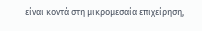είναι κοντά στη μικρομεσαία επιχείρηση,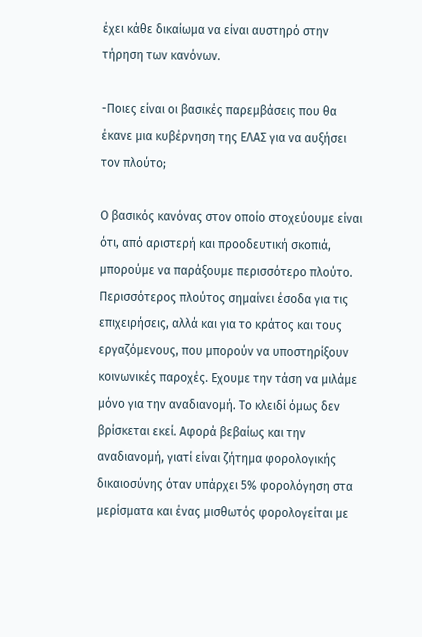έχει κάθε δικαίωμα να είναι αυστηρό στην τήρηση των κανόνων.

-Ποιες είναι οι βασικές παρεμβάσεις που θα έκανε μια κυβέρνηση της ΕΛΑΣ για να αυξήσει τον πλούτο;

Ο βασικός κανόνας στον οποίο στοχεύουμε είναι ότι, από αριστερή και προοδευτική σκοπιά, μπορούμε να παράξουμε περισσότερο πλούτο. Περισσότερος πλούτος σημαίνει έσοδα για τις επιχειρήσεις, αλλά και για το κράτος και τους εργαζόμενους, που μπορούν να υποστηρίξουν κοινωνικές παροχές. Εχουμε την τάση να μιλάμε μόνο για την αναδιανομή. Το κλειδί όμως δεν βρίσκεται εκεί. Αφορά βεβαίως και την αναδιανομή, γιατί είναι ζήτημα φορολογικής δικαιοσύνης όταν υπάρχει 5% φορολόγηση στα μερίσματα και ένας μισθωτός φορολογείται με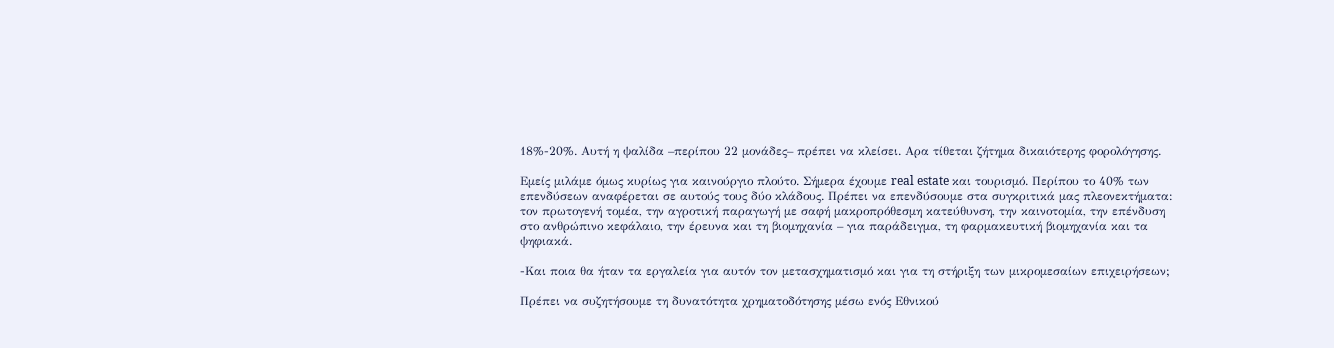18%-20%. Αυτή η ψαλίδα –περίπου 22 μονάδες– πρέπει να κλείσει. Αρα τίθεται ζήτημα δικαιότερης φορολόγησης.

Εμείς μιλάμε όμως κυρίως για καινούργιο πλούτο. Σήμερα έχουμε real estate και τουρισμό. Περίπου το 40% των επενδύσεων αναφέρεται σε αυτούς τους δύο κλάδους. Πρέπει να επενδύσουμε στα συγκριτικά μας πλεονεκτήματα: τον πρωτογενή τομέα, την αγροτική παραγωγή με σαφή μακροπρόθεσμη κατεύθυνση, την καινοτομία, την επένδυση στο ανθρώπινο κεφάλαιο, την έρευνα και τη βιομηχανία – για παράδειγμα, τη φαρμακευτική βιομηχανία και τα ψηφιακά.

-Και ποια θα ήταν τα εργαλεία για αυτόν τον μετασχηματισμό και για τη στήριξη των μικρομεσαίων επιχειρήσεων;

Πρέπει να συζητήσουμε τη δυνατότητα χρηματοδότησης μέσω ενός Εθνικού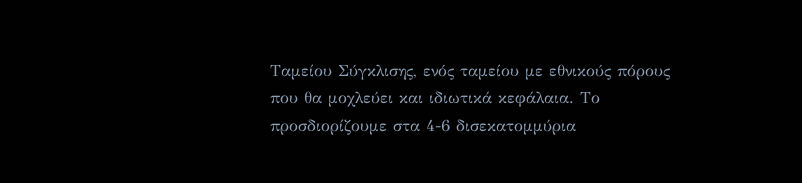Ταμείου Σύγκλισης, ενός ταμείου με εθνικούς πόρους που θα μοχλεύει και ιδιωτικά κεφάλαια. Το προσδιορίζουμε στα 4-6 δισεκατομμύρια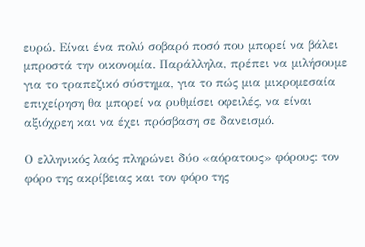ευρώ. Είναι ένα πολύ σοβαρό ποσό που μπορεί να βάλει μπροστά την οικονομία. Παράλληλα, πρέπει να μιλήσουμε για το τραπεζικό σύστημα, για το πώς μια μικρομεσαία επιχείρηση θα μπορεί να ρυθμίσει οφειλές, να είναι αξιόχρεη και να έχει πρόσβαση σε δανεισμό.

Ο ελληνικός λαός πληρώνει δύο «αόρατους» φόρους: τον φόρο της ακρίβειας και τον φόρο της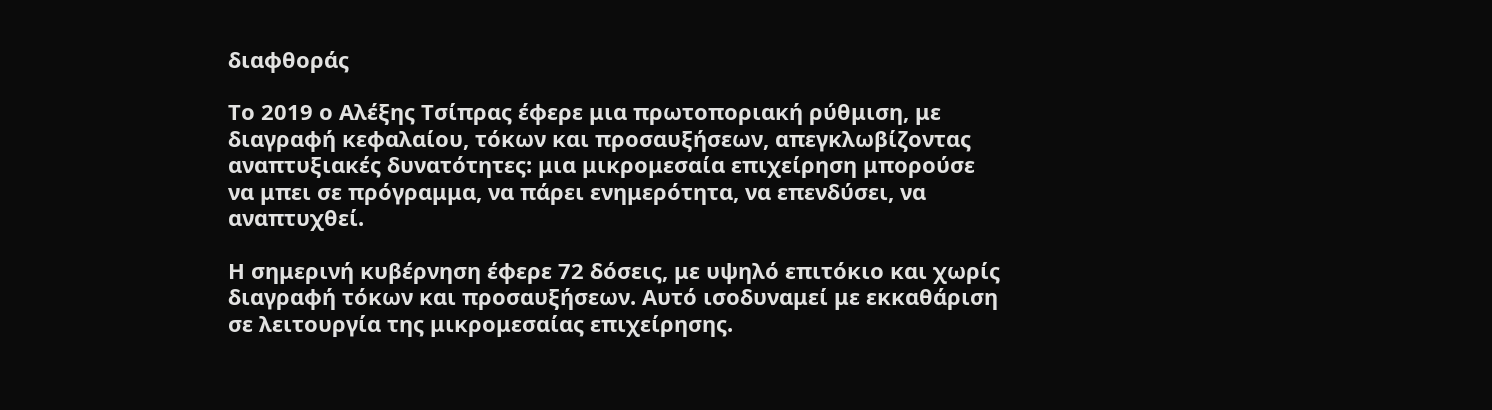διαφθοράς

Το 2019 ο Αλέξης Τσίπρας έφερε μια πρωτοποριακή ρύθμιση, με διαγραφή κεφαλαίου, τόκων και προσαυξήσεων, απεγκλωβίζοντας αναπτυξιακές δυνατότητες: μια μικρομεσαία επιχείρηση μπορούσε να μπει σε πρόγραμμα, να πάρει ενημερότητα, να επενδύσει, να αναπτυχθεί.

Η σημερινή κυβέρνηση έφερε 72 δόσεις, με υψηλό επιτόκιο και χωρίς διαγραφή τόκων και προσαυξήσεων. Αυτό ισοδυναμεί με εκκαθάριση σε λειτουργία της μικρομεσαίας επιχείρησης.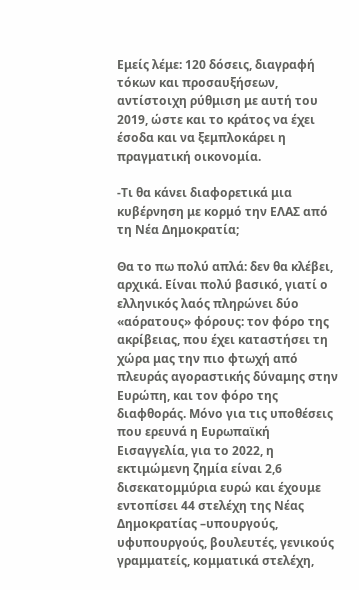Εμείς λέμε: 120 δόσεις, διαγραφή τόκων και προσαυξήσεων, αντίστοιχη ρύθμιση με αυτή του 2019, ώστε και το κράτος να έχει έσοδα και να ξεμπλοκάρει η πραγματική οικονομία.

-Τι θα κάνει διαφορετικά μια κυβέρνηση με κορμό την ΕΛΑΣ από τη Νέα Δημοκρατία;

Θα το πω πολύ απλά: δεν θα κλέβει, αρχικά. Είναι πολύ βασικό, γιατί ο ελληνικός λαός πληρώνει δύο «αόρατους» φόρους: τον φόρο της ακρίβειας, που έχει καταστήσει τη χώρα μας την πιο φτωχή από πλευράς αγοραστικής δύναμης στην Ευρώπη, και τον φόρο της διαφθοράς. Μόνο για τις υποθέσεις που ερευνά η Ευρωπαϊκή Εισαγγελία, για το 2022, η εκτιμώμενη ζημία είναι 2,6 δισεκατομμύρια ευρώ και έχουμε εντοπίσει 44 στελέχη της Νέας Δημοκρατίας –υπουργούς, υφυπουργούς, βουλευτές, γενικούς γραμματείς, κομματικά στελέχη,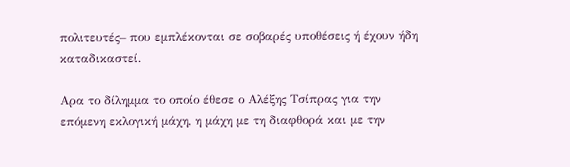πολιτευτές– που εμπλέκονται σε σοβαρές υποθέσεις ή έχουν ήδη καταδικαστεί.

Αρα το δίλημμα το οποίο έθεσε ο Αλέξης Τσίπρας για την επόμενη εκλογική μάχη, η μάχη με τη διαφθορά και με την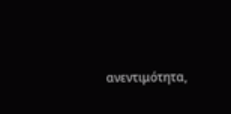ανεντιμότητα,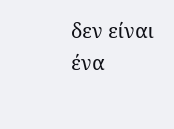δεν είναι ένα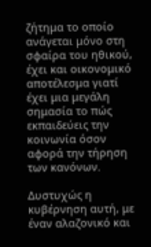ζήτημα το οποίο ανάγεται μόνο στη σφαίρα του ηθικού, έχει και οικονομικό αποτέλεσμα γιατί έχει μια μεγάλη σημασία το πώς εκπαιδεύεις την κοινωνία όσον αφορά την τήρηση των κανόνων.

Δυστυχώς η κυβέρνηση αυτή, με έναν αλαζονικό και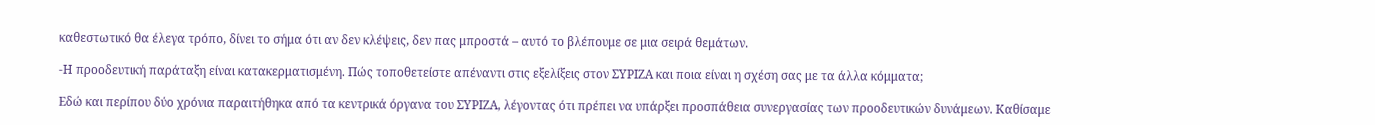καθεστωτικό θα έλεγα τρόπο, δίνει το σήμα ότι αν δεν κλέψεις, δεν πας μπροστά – αυτό το βλέπουμε σε μια σειρά θεμάτων.

-Η προοδευτική παράταξη είναι κατακερματισμένη. Πώς τοποθετείστε απέναντι στις εξελίξεις στον ΣΥΡΙΖΑ και ποια είναι η σχέση σας με τα άλλα κόμματα;

Εδώ και περίπου δύο χρόνια παραιτήθηκα από τα κεντρικά όργανα του ΣΥΡΙΖΑ, λέγοντας ότι πρέπει να υπάρξει προσπάθεια συνεργασίας των προοδευτικών δυνάμεων. Καθίσαμε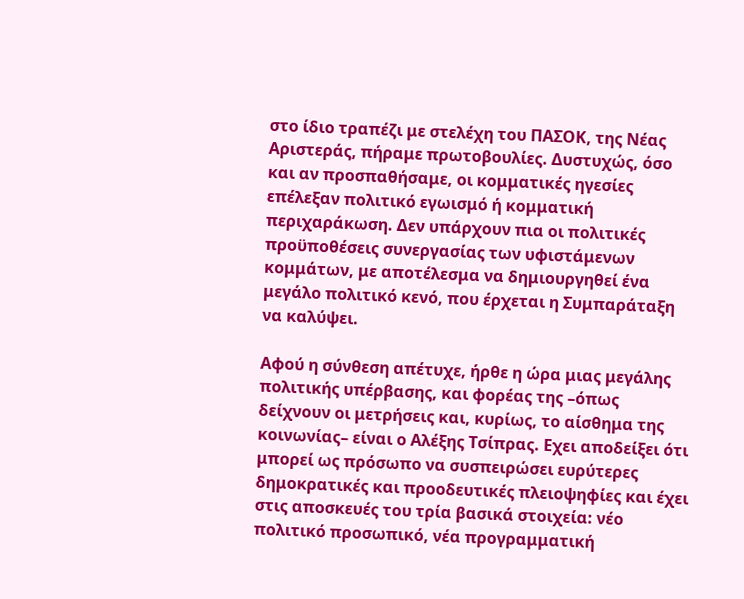στο ίδιο τραπέζι με στελέχη του ΠΑΣΟΚ, της Νέας Αριστεράς, πήραμε πρωτοβουλίες. Δυστυχώς, όσο και αν προσπαθήσαμε, οι κομματικές ηγεσίες επέλεξαν πολιτικό εγωισμό ή κομματική περιχαράκωση. Δεν υπάρχουν πια οι πολιτικές προϋποθέσεις συνεργασίας των υφιστάμενων κομμάτων, με αποτέλεσμα να δημιουργηθεί ένα μεγάλο πολιτικό κενό, που έρχεται η Συμπαράταξη να καλύψει.

Αφού η σύνθεση απέτυχε, ήρθε η ώρα μιας μεγάλης πολιτικής υπέρβασης, και φορέας της –όπως δείχνουν οι μετρήσεις και, κυρίως, το αίσθημα της κοινωνίας– είναι ο Αλέξης Τσίπρας. Εχει αποδείξει ότι μπορεί ως πρόσωπο να συσπειρώσει ευρύτερες δημοκρατικές και προοδευτικές πλειοψηφίες και έχει στις αποσκευές του τρία βασικά στοιχεία: νέο πολιτικό προσωπικό, νέα προγραμματική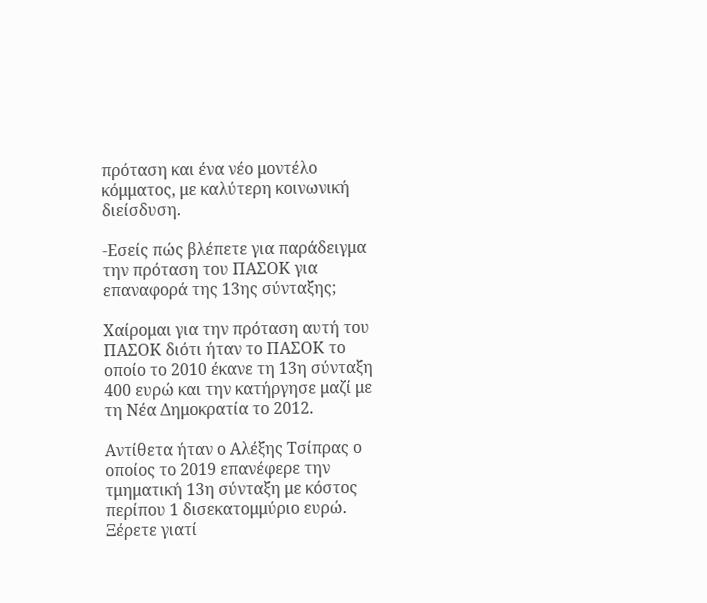πρόταση και ένα νέο μοντέλο κόμματος, με καλύτερη κοινωνική διείσδυση.

-Εσείς πώς βλέπετε για παράδειγμα την πρόταση του ΠΑΣΟΚ για επαναφορά της 13ης σύνταξης;

Χαίρομαι για την πρόταση αυτή του ΠΑΣΟΚ διότι ήταν το ΠΑΣΟΚ το οποίο το 2010 έκανε τη 13η σύνταξη 400 ευρώ και την κατήργησε μαζί με τη Νέα Δημοκρατία το 2012.

Αντίθετα ήταν ο Αλέξης Τσίπρας ο οποίος το 2019 επανέφερε την τμηματική 13η σύνταξη με κόστος περίπου 1 δισεκατομμύριο ευρώ. Ξέρετε γιατί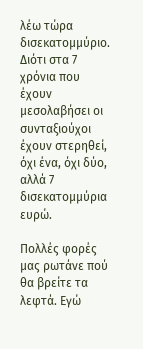λέω τώρα δισεκατομμύριο. Διότι στα 7 χρόνια που έχουν μεσολαβήσει οι συνταξιούχοι έχουν στερηθεί, όχι ένα, όχι δύο, αλλά 7 δισεκατομμύρια ευρώ.

Πολλές φορές μας ρωτάνε πού θα βρείτε τα λεφτά. Εγώ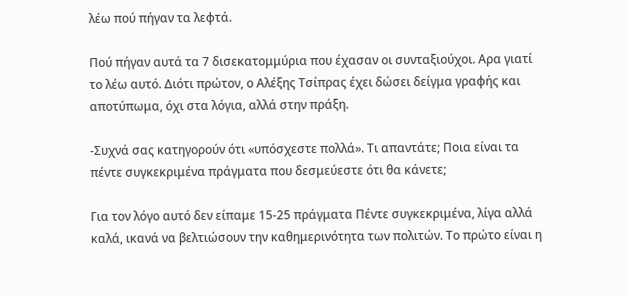λέω πού πήγαν τα λεφτά.

Πού πήγαν αυτά τα 7 δισεκατομμύρια που έχασαν οι συνταξιούχοι. Αρα γιατί το λέω αυτό. Διότι πρώτον, ο Αλέξης Τσίπρας έχει δώσει δείγμα γραφής και αποτύπωμα, όχι στα λόγια, αλλά στην πράξη.

-Συχνά σας κατηγορούν ότι «υπόσχεστε πολλά». Τι απαντάτε; Ποια είναι τα πέντε συγκεκριμένα πράγματα που δεσμεύεστε ότι θα κάνετε;

Για τον λόγο αυτό δεν είπαμε 15-25 πράγματα Πέντε συγκεκριμένα, λίγα αλλά καλά, ικανά να βελτιώσουν την καθημερινότητα των πολιτών. Το πρώτο είναι η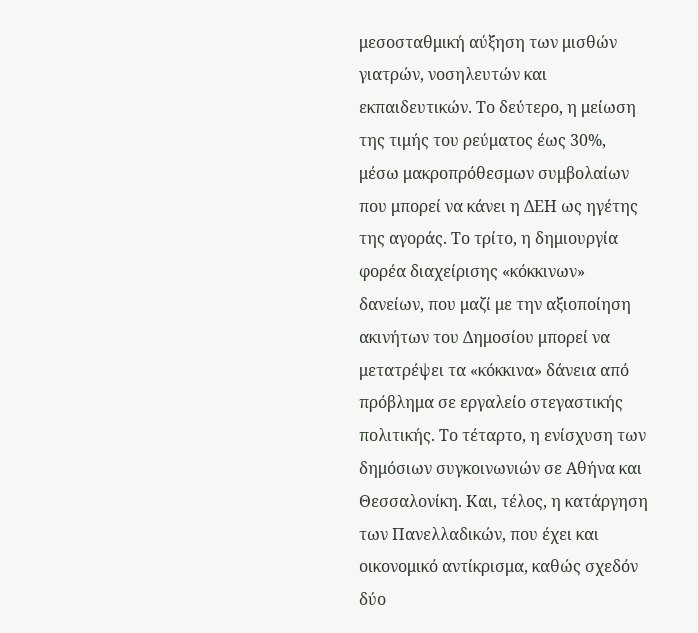μεσοσταθμική αύξηση των μισθών γιατρών, νοσηλευτών και εκπαιδευτικών. Το δεύτερο, η μείωση της τιμής του ρεύματος έως 30%, μέσω μακροπρόθεσμων συμβολαίων που μπορεί να κάνει η ΔΕΗ ως ηγέτης της αγοράς. Το τρίτο, η δημιουργία φορέα διαχείρισης «κόκκινων» δανείων, που μαζί με την αξιοποίηση ακινήτων του Δημοσίου μπορεί να μετατρέψει τα «κόκκινα» δάνεια από πρόβλημα σε εργαλείο στεγαστικής πολιτικής. Το τέταρτο, η ενίσχυση των δημόσιων συγκοινωνιών σε Αθήνα και Θεσσαλονίκη. Και, τέλος, η κατάργηση των Πανελλαδικών, που έχει και οικονομικό αντίκρισμα, καθώς σχεδόν δύο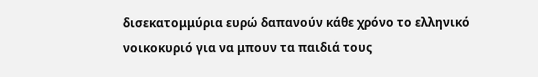δισεκατομμύρια ευρώ δαπανούν κάθε χρόνο το ελληνικό νοικοκυριό για να μπουν τα παιδιά τους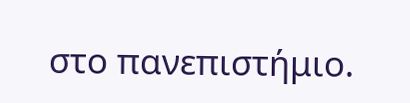στο πανεπιστήμιο.